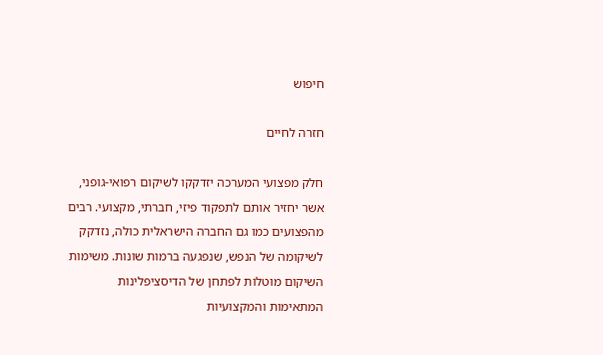חיפוש

חזרה לחיים

חלק מפצועי המערכה יזדקקו לשיקום רפואי-גופני, אשר יחזיר אותם לתפקוד פיזי, חברתי, מקצועי. רבים מהפצועים כמו גם החברה הישראלית כולה, נזדקק לשיקומה של הנפש, שנפגעה ברמות שונות. משימות השיקום מוטלות לפתחן של הדיסציפלינות המתאימות והמקצועיות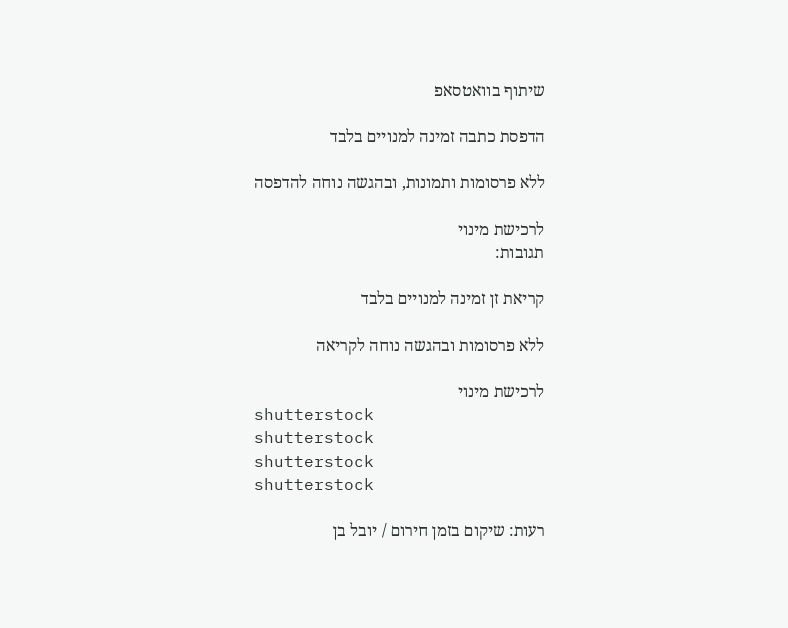שיתוף בוואטסאפ

הדפסת כתבה זמינה למנויים בלבד

ללא פרסומות ותמונות, ובהגשה נוחה להדפסה

לרכישת מינוי
תגובות:

קריאת זן זמינה למנויים בלבד

ללא פרסומות ובהגשה נוחה לקריאה

לרכישת מינוי
shutterstock
shutterstock
shutterstock
shutterstock

רעות: שיקום בזמן חירום / יובל בן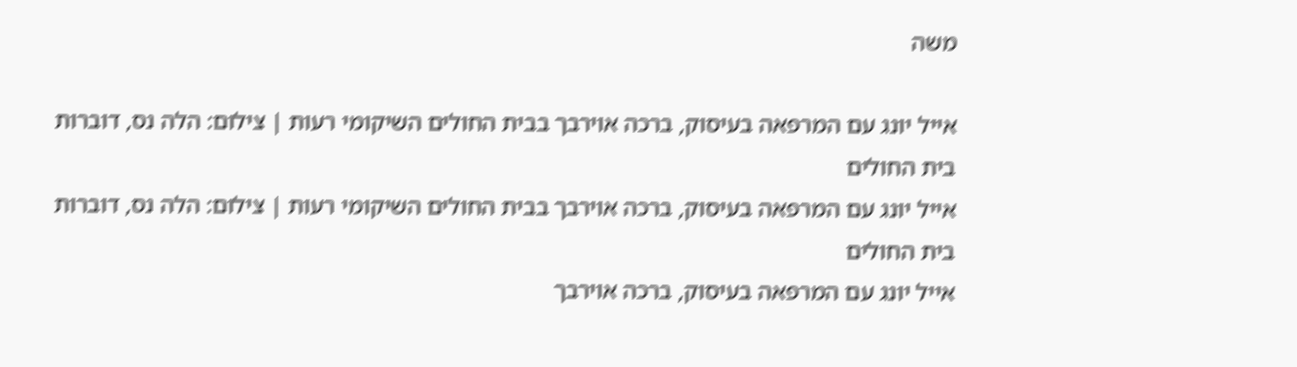משה

אייל יונג עם המרפאה בעיסוק, ברכה אוירבך בבית החולים השיקומי רעות | צילום: הלה נס, דוברות בית החולים
אייל יונג עם המרפאה בעיסוק, ברכה אוירבך בבית החולים השיקומי רעות | צילום: הלה נס, דוברות בית החולים
אייל יונג עם המרפאה בעיסוק, ברכה אוירבך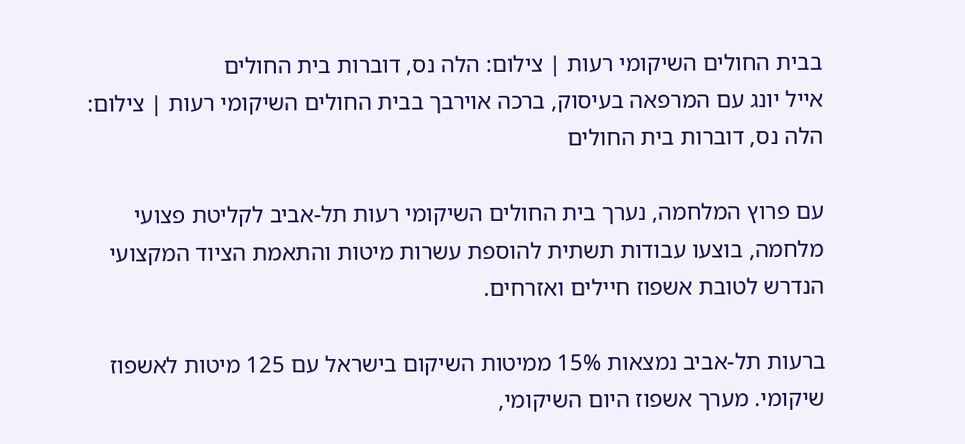בבית החולים השיקומי רעות | צילום: הלה נס, דוברות בית החולים
אייל יונג עם המרפאה בעיסוק, ברכה אוירבך בבית החולים השיקומי רעות | צילום: הלה נס, דוברות בית החולים

עם פרוץ המלחמה, נערך בית החולים השיקומי רעות תל-אביב לקליטת פצועי מלחמה, בוצעו עבודות תשתית להוספת עשרות מיטות והתאמת הציוד המקצועי הנדרש לטובת אשפוז חיילים ואזרחים.

ברעות תל-אביב נמצאות 15% ממיטות השיקום בישראל עם 125 מיטות לאשפוז שיקומי. מערך אשפוז היום השיקומי,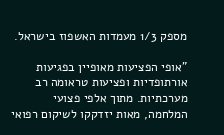מספק 1/3 מעמדות האשפוז בישראל.

"אופי הפציעות מאופיין בפגיעות אורתופדיות ופציעות טראומה רב מערכתיות. מתוך אלפי פצועי המלחמה, מאות יזדקקו לשיקום רפואי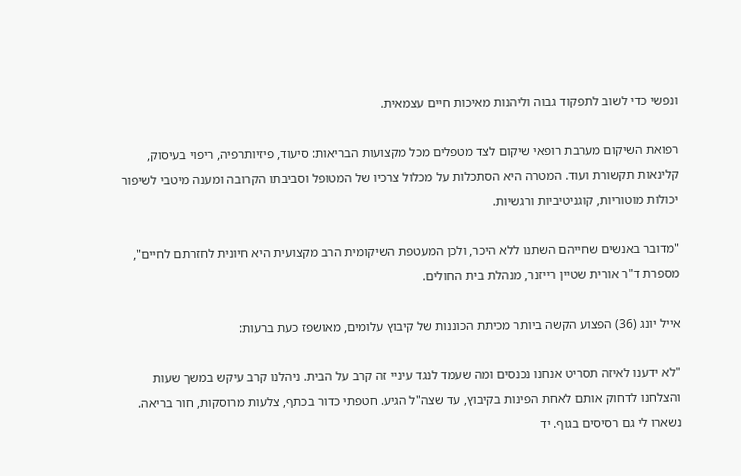ונפשי כדי לשוב לתפקוד גבוה וליהנות מאיכות חיים עצמאית.

רפואת השיקום מערבת רופאי שיקום לצד מטפלים מכל מקצועות הבריאות: סיעוד, פיזיותרפיה, ריפוי בעיסוק, קלינאות תקשורת ועוד. המטרה היא הסתכלות על מכלול צרכיו של המטופל וסביבתו הקרובה ומענה מיטבי לשיפור יכולות מוטוריות, קוגניטיביות ורגשיות.

"מדובר באנשים שחייהם השתנו ללא היכר, ולכן המעטפת השיקומית הרב מקצועית היא חיונית לחזרתם לחיים", מספרת ד"ר אורית שטיין רייזנר, מנהלת בית החולים.

אייל יונג (36) הפצוע הקשה ביותר מכיתת הכוננות של קיבוץ עלומים, מאושפז כעת ברעות:

"לא ידענו לאיזה תסריט אנחנו נכנסים ומה שעמד לנגד עיניי זה קרב על הבית. ניהלנו קרב עיקש במשך שעות והצלחנו לדחוק אותם לאחת הפינות בקיבוץ, עד שצה"ל הגיע. חטפתי כדור בכתף, צלעות מרוסקות, חור בריאה. נשארו לי גם רסיסים בגוף. יד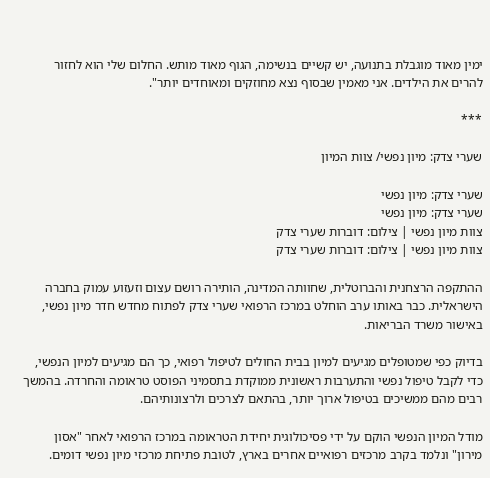ימין מאוד מוגבלת בתנועה, יש קשיים בנשימה, הגוף מאוד מותש. החלום שלי הוא לחזור להרים את הילדים. אני מאמין שבסוף נצא מחוזקים ומאוחדים יותר".

***

שערי צדק: מיון נפשי/ צוות המיון

שערי צדק: מיון נפשי
שערי צדק: מיון נפשי
צוות מיון נפשי | צילום: דוברות שערי צדק
צוות מיון נפשי | צילום: דוברות שערי צדק

ההתקפה הרצחנית והברוטלית, שחוותה המדינה, הותירה רושם עצום וזעזוע עמוק בחברה הישראלית. כבר באותו ערב הוחלט במרכז הרפואי שערי צדק לפתוח מחדש חדר מיון נפשי, באישור משרד הבריאות.

בדיוק כפי שמטופלים מגיעים למיון בבית החולים לטיפול רפואי, כך הם מגיעים למיון הנפשי, כדי לקבל טיפול נפשי והתערבות ראשונית ממוקדת בתסמיני הפוסט טראומה והחרדה. בהמשך רבים מהם ממשיכים בטיפול ארוך יותר, בהתאם לצרכים ולרצונותיהם.

מודל המיון הנפשי הוקם על ידי פסיכולוגית יחידת הטראומה במרכז הרפואי לאחר "אסון מירון" ונלמד בקרב מרכזים רפואיים אחרים בארץ, לטובת פתיחת מרכזי מיון נפשי דומים.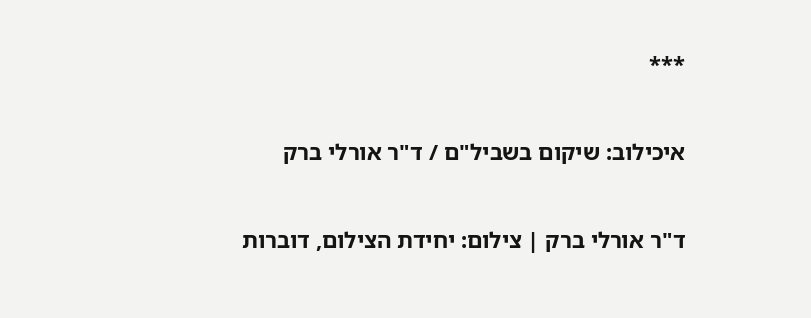***

איכילוב: שיקום בשביל"ם / ד"ר אורלי ברק

ד"ר אורלי ברק | צילום: יחידת הצילום, דוברות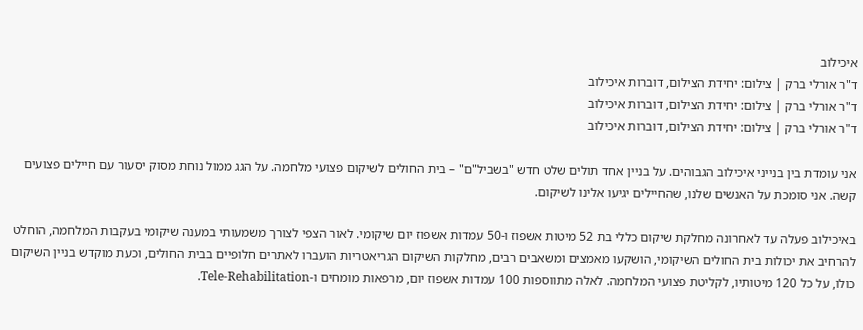איכילוב
ד"ר אורלי ברק | צילום: יחידת הצילום, דוברות איכילוב
ד"ר אורלי ברק | צילום: יחידת הצילום, דוברות איכילוב
ד"ר אורלי ברק | צילום: יחידת הצילום, דוברות איכילוב

אני עומדת בין בנייני איכילוב הגבוהים. על בניין אחד תולים שלט חדש "בשביל"ם" – בית החולים לשיקום פצועי מלחמה. על הגג ממול נוחת מסוק יסעור עם חיילים פצועים קשה. אני סומכת על האנשים שלנו, שהחיילים יגיעו אלינו לשיקום.

באיכילוב פעלה עד לאחרונה מחלקת שיקום כללי בת 52 מיטות אשפוז ו-50 עמדות אשפוז יום שיקומי. לאור הצפי לצורך משמעותי במענה שיקומי בעקבות המלחמה, הוחלט להרחיב את יכולות בית החולים השיקומי, הושקעו מאמצים ומשאבים רבים, מחלקות השיקום הגריאטריות הועברו לאתרים חלופיים בבית החולים, וכעת מוקדש בניין השיקום כולו, על כל 120 מיטותיו, לקליטת פצועי המלחמה. לאלה מתווספות 100 עמדות אשפוז יום, מרפאות מומחים ו-Tele-Rehabilitation.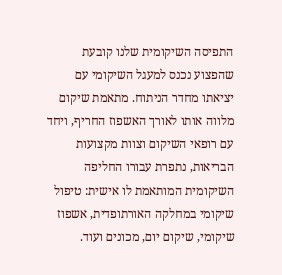התפיסה השיקומית שלנו קובעת שהפצוע נכנס למעגל השיקומי עם יציאתו מחדר הניתוח. מתאמת שיקום מלווה אותו לאורך האשפוז החריף, ויחד עם רופאי השיקום וצוות מקצועות הבריאות, נתפרת עבורו החליפה השיקומית המותאמת לו אישית: טיפול שיקומי במחלקה האורתופדית, אשפוז שיקומי, שיקום יום, מכונים ועוד.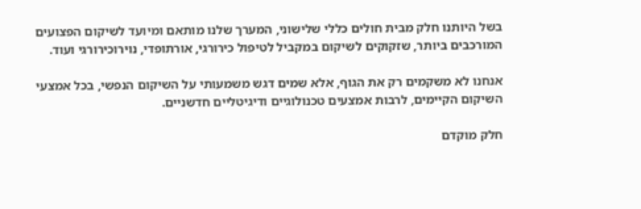בשל היותנו חלק מבית חולים כללי שלישוני, המערך שלנו מותאם ומיועד לשיקום הפצועים המורכבים ביותר, שזקוקים לשיקום במקביל לטיפול כירורגי, אורתופדי, נוירוכירורגי ועוד.

אנחנו לא משקמים רק את הגוף, אלא שמים דגש משמעותי על השיקום הנפשי, בכל אמצעי השיקום הקיימים, לרבות אמצעים טכנולוגיים ודיגיטליים חדשניים.

חלק מוקדם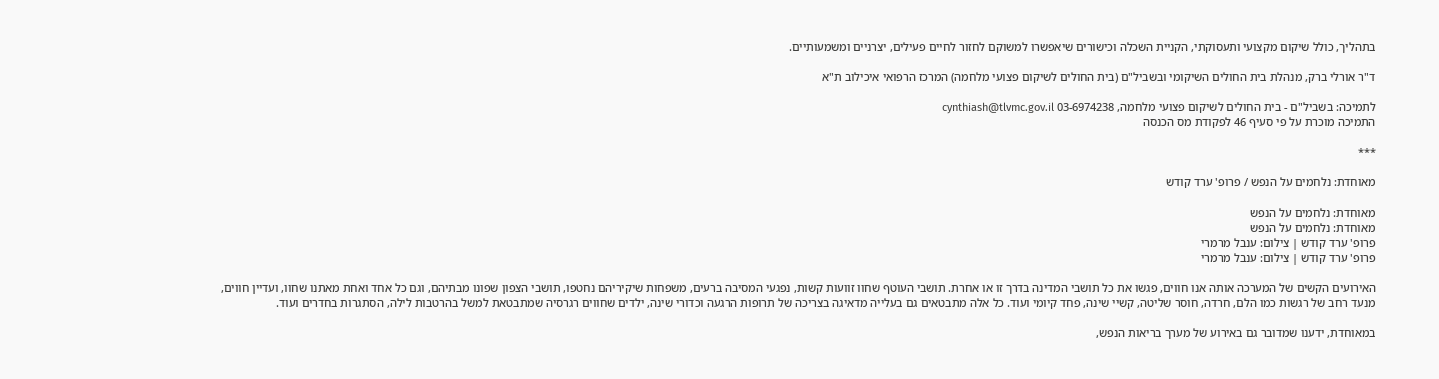בתהליך, כולל שיקום מקצועי ותעסוקתי, הקניית השכלה וכישורים שיאפשרו למשוקם לחזור לחיים פעילים, יצרניים ומשמעותיים.

ד"ר אורלי ברק, מנהלת בית החולים השיקומי ובשביל"ם (בית החולים לשיקום פצועי מלחמה) המרכז הרפואי איכילוב ת"א

לתמיכה: בשביל"ם - בית החולים לשיקום פצועי מלחמה, 03-6974238 cynthiash@tlvmc.gov.il
התמיכה מוכרת על פי סעיף 46 לפקודת מס הכנסה

***

מאוחדת: נלחמים על הנפש / פרופ' ערד קודש

מאוחדת: נלחמים על הנפש
מאוחדת: נלחמים על הנפש
פרופ' ערד קודש | צילום: ענבל מרמרי
פרופ' ערד קודש | צילום: ענבל מרמרי

האירועים הקשים של המערכה אותה אנו חווים, פגשו את כל תושבי המדינה בדרך זו או אחרת. תושבי העוטף שחוו זוועות קשות, נפגעי המסיבה ברעים, משפחות שיקיריהם נחטפו, תושבי הצפון שפונו מבתיהם, וגם כל אחד ואחת מאתנו שחוו, ועדיין חווים, מנעד רחב של רגשות כמו הלם, חרדה, חוסר שליטה, קשיי שינה, פחד קיומי ועוד. כל אלה מתבטאים גם בעלייה מדאיגה בצריכה של תרופות הרגעה וכדורי שינה, ילדים שחווים רגרסיה שמתבטאת למשל בהרטבות לילה, הסתגרות בחדרים ועוד.

במאוחדת, ידענו שמדובר גם באירוע של מערך בריאות הנפש,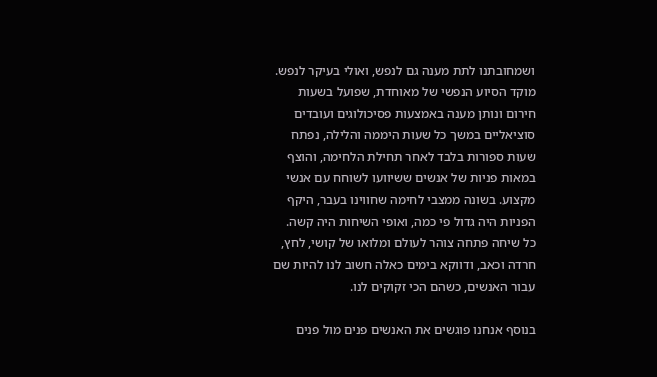ושמחובתנו לתת מענה גם לנפש, ואולי בעיקר לנפש. מוקד הסיוע הנפשי של מאוחדת, שפועל בשעות חירום ונותן מענה באמצעות פסיכולוגים ועובדים סוציאליים במשך כל שעות היממה והלילה, נפתח שעות ספורות בלבד לאחר תחילת הלחימה, והוצף במאות פניות של אנשים ששיוועו לשוחח עם אנשי מקצוע. בשונה ממצבי לחימה שחווינו בעבר, היקף הפניות היה גדול פי כמה, ואופי השיחות היה קשה. כל שיחה פתחה צוהר לעולם ומלואו של קושי, לחץ, חרדה וכאב, ודווקא בימים כאלה חשוב לנו להיות שם עבור האנשים, כשהם הכי זקוקים לנו.

בנוסף אנחנו פוגשים את האנשים פנים מול פנים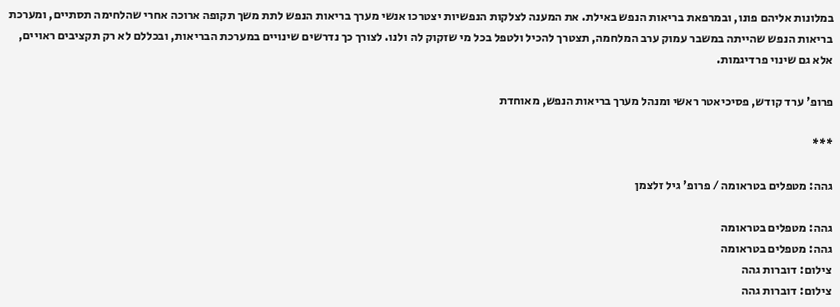במלונות אליהם פונו, ובמרפאת בריאות הנפש באילת. את המענה לצלקות הנפשיות יצטרכו אנשי מערך בריאות הנפש לתת משך תקופה ארוכה אחרי שהלחימה תסתיים, ומערכת בריאות הנפש שהייתה במשבר עמוק ערב המלחמה, תצטרך להכיל ולטפל בכל מי שזקוק לה ולנו. לצורך כך נדרשים שינויים במערכת הבריאות, ובכללם לא רק תקציבים ראויים, אלא גם שינוי פרדיגמות.

פרופ' ערד קודש, פסיכיאטר ראשי ומנהל מערך בריאות הנפש, מאוחדת

***

גהה: מטפלים בטראומה / פרופ' גיל זלצמן

גהה: מטפלים בטראומה
גהה: מטפלים בטראומה
צילום: דוברות גהה
צילום: דוברות גהה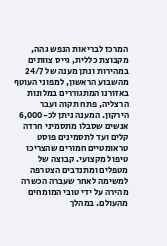המרכז לבריאות הנפש גהה, מקבוצת כללית, גייס צוותים במהירות ונתן מענה של 24/7 מהשבוע הראשון, למפוני העוטף באזורנו המתגוררים במלונות הרצליה, פתח תקוה ועבר הירקון. המענה ניתן לכ-6,000 אנשים שסבלו מתסמיני חרדה קלים ועד לתסמינים פוסט טראומטיים חמורים שהצריכו טיפול מקצועי. קבוצה של מטפלים ומתנדבים הצטרפה למשימה לאחר שעברה הכשרה מהירה על ידי טובי המומחים מהעולם. במהלך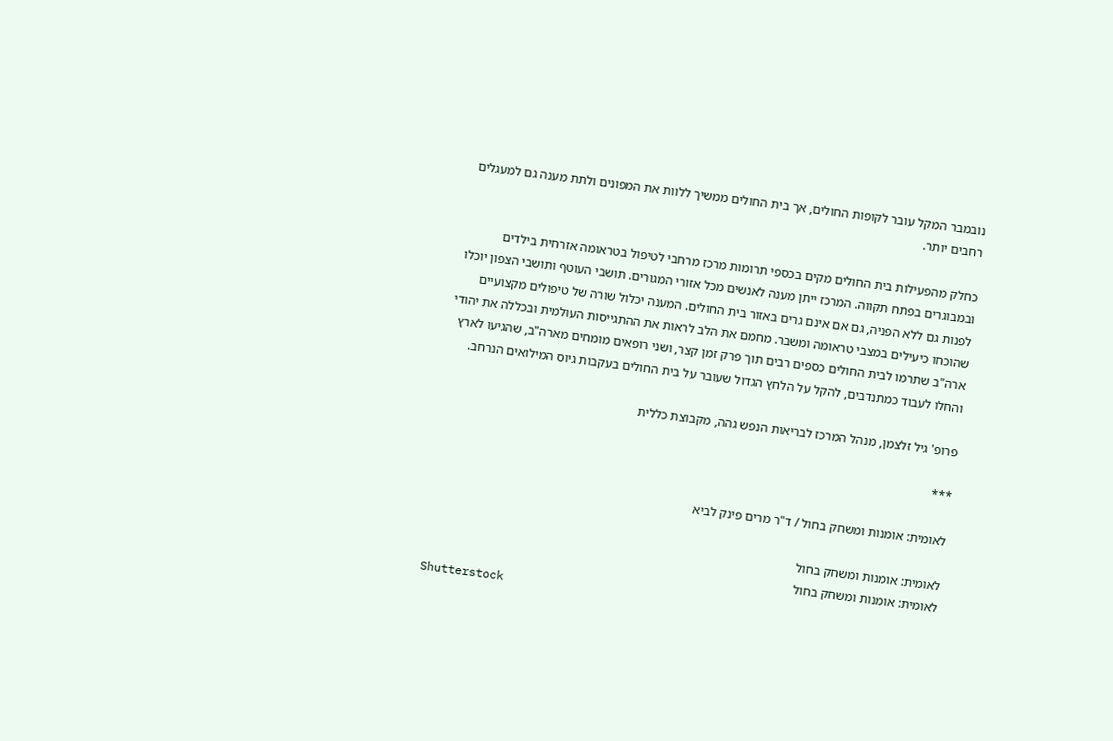נובמבר המקל עובר לקופות החולים, אך בית החולים ממשיך ללוות את המפונים ולתת מענה גם למעגלים רחבים יותר.

כחלק מהפעילות בית החולים מקים בכספי תרומות מרכז מרחבי לטיפול בטראומה אזרחית בילדים ובמבוגרים בפתח תקווה. המרכז ייתן מענה לאנשים מכל אזורי המגורים. תושבי העוטף ותושבי הצפון יוכלו לפנות גם ללא הפניה, גם אם אינם גרים באזור בית החולים. המענה יכלול שורה של טיפולים מקצועיים שהוכחו כיעילים במצבי טראומה ומשבר. מחמם את הלב לראות את ההתגייסות העולמית ובכללה את יהודי ארה"ב שתרמו לבית החולים כספים רבים תוך פרק זמן קצר, ושני רופאים מומחים מארה"ב, שהגיעו לארץ והחלו לעבוד כמתנדבים, להקל על הלחץ הגדול שעובר על בית החולים בעקבות גיוס המילואים הנרחב.

פרופ' גיל זלצמן, מנהל המרכז לבריאות הנפש גהה, מקבוצת כללית

***

לאומית: אומנות ומשחק בחול / ד"ר מרים פינק לביא

לאומית: אומנות ומשחק בחול
לאומית: אומנות ומשחק בחול
Shutterstock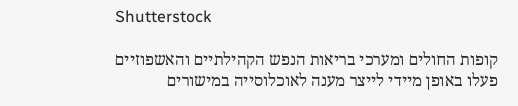Shutterstock

קופות החולים ומערכי בריאות הנפש הקהילתיים והאשפוזיים פעלו באופן מיידי לייצר מענה לאוכלוסייה במישורים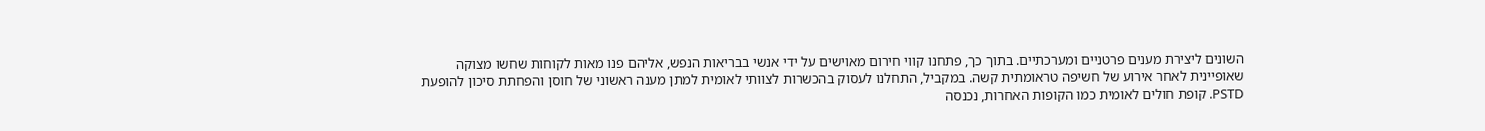השונים ליצירת מענים פרטניים ומערכתיים. בתוך כך, פתחנו קווי חירום מאוישים על ידי אנשי בבריאות הנפש, אליהם פנו מאות לקוחות שחשו מצוקה שאופיינית לאחר אירוע של חשיפה טראומתית קשה. במקביל, התחלנו לעסוק בהכשרות לצוותי לאומית למתן מענה ראשוני של חוסן והפחתת סיכון להופעת PSTD. קופת חולים לאומית כמו הקופות האחרות, נכנסה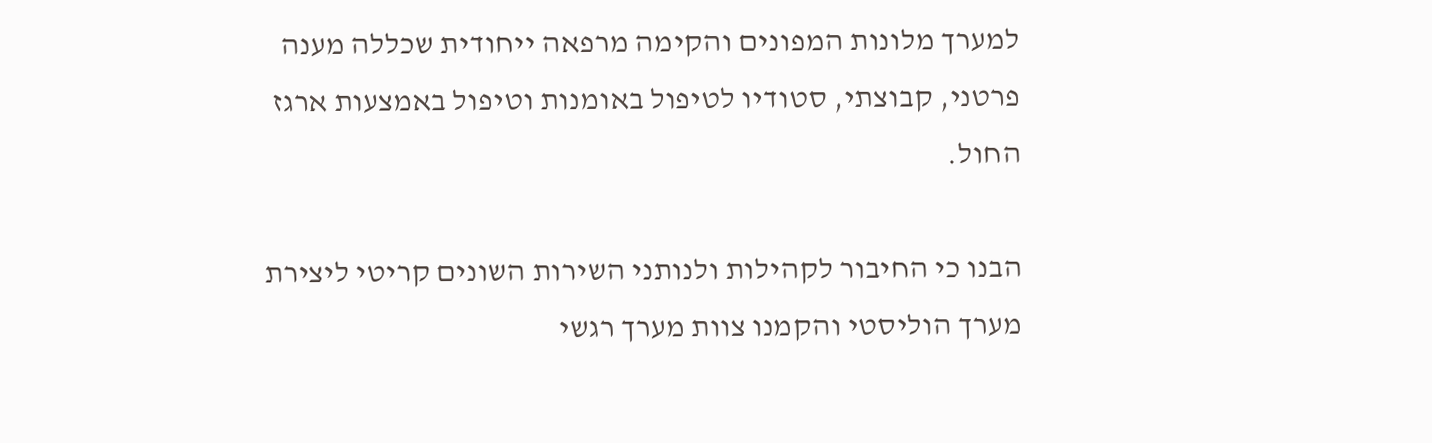למערך מלונות המפונים והקימה מרפאה ייחודית שכללה מענה פרטני, קבוצתי, סטודיו לטיפול באומנות וטיפול באמצעות ארגז החול.

הבנו כי החיבור לקהילות ולנותני השירות השונים קריטי ליצירת מערך הוליסטי והקמנו צוות מערך רגשי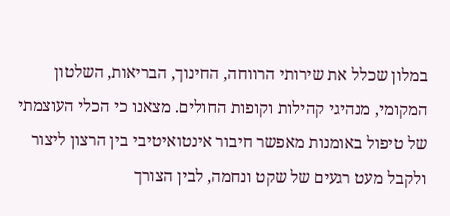במלון שכלל את שירותי הרווחה, החינוך, הבריאות, השלטון המקומי, מנהיגי קהילות וקופות החולים. מצאנו כי הכלי העוצמתי של טיפול באומנות מאפשר חיבור אינטואיטיבי בין הרצון ליצור ולקבל מעט רגעים של שקט ונחמה, לבין הצורך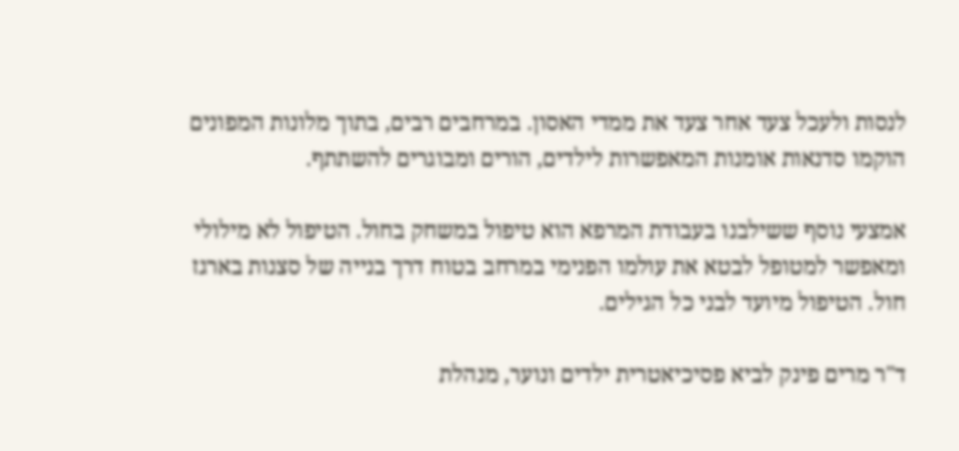לנסות ולעכל צעד אחר צעד את ממדי האסון. במרחבים רבים, בתוך מלונות המפונים הוקמו סדנאות אומנות המאפשרות לילדים, הורים ומבוגרים להשתתף.

אמצעי נוסף ששילבנו בעבודת המרפא הוא טיפול במשחק בחול. הטיפול לא מילולי ומאפשר למטופל לבטא את עולמו הפנימי במרחב בטוח דרך בנייה של סצנות בארגז חול. הטיפול מיועד לבני כל הגילים.

ד"ר מרים פינק לביא פסיכיאטרית ילדים ונוער, מנהלת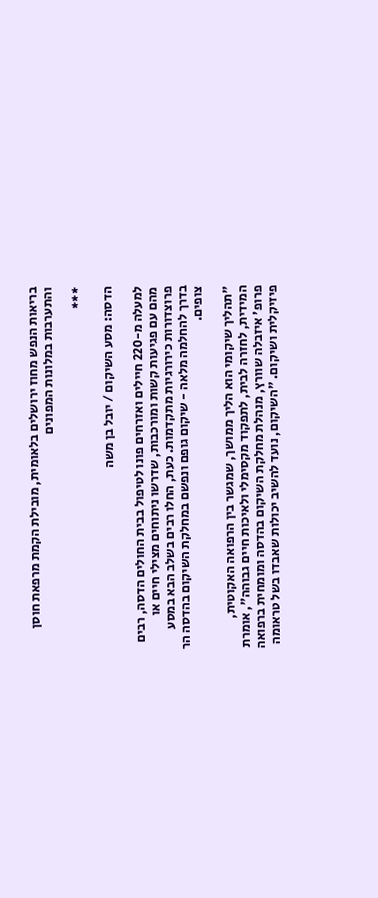בריאות הנפש מחוז ירושלים בלאומית, מובילת הקמת מרפאת חוסן והתערבות במלונות המפונים

***

הדסה: מסע השיקום / יובל בן משה

למעלה מ-220 חיילים ואזרחים פונו לטיפול בבית החולים הדסה, רבים מהם עם פגיעות קשות ומורכבות, שדרשו ניתוחים מצילי חיים או פרוצדורות כירורגיות מתקדמות. כעת, החלו רבים בשלב הבא במסע בדרך להחלמה מלאה - שיקום גופם ונפשם במחלקת השיקום בהדסה הר צופים.

"תהליך שיקומי הוא הליך ממושך, שמגשר בין הרפואה האקוטית, המידית, לחזרה לבית, לתפקוד מקסימלי ולאיכות חיים גבוהה", אומרת פרופ' איזבלה שוורץ, מנהלת מחלקת השיקום בהדסה ומומחית ברפואה פיזיקלית ושיקום. "השיקום, נועד להשיב יכולות שאבדו בשל טראומה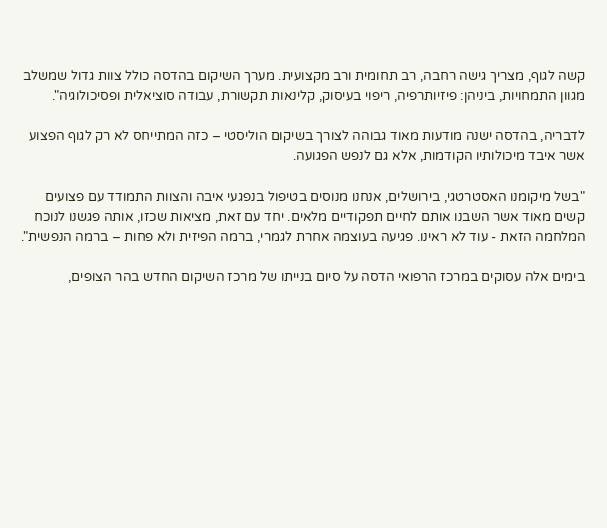קשה לגוף, מצריך גישה רחבה, רב תחומית ורב מקצועית. מערך השיקום בהדסה כולל צוות גדול שמשלב מגוון התמחויות, ביניהן: פיזיותרפיה, ריפוי בעיסוק, קלינאות תקשורת, עבודה סוציאלית ופסיכולוגיה".

לדבריה, בהדסה ישנה מודעות מאוד גבוהה לצורך בשיקום הוליסטי – כזה המתייחס לא רק לגוף הפצוע אשר איבד מיכולותיו הקודמות, אלא גם לנפש הפגועה.

"בשל מיקומנו האסטרטגי, בירושלים, אנחנו מנוסים בטיפול בנפגעי איבה והצוות התמודד עם פצועים קשים מאוד אשר השבנו אותם לחיים תפקודיים מלאים. יחד עם זאת, מציאות שכזו, אותה פגשנו לנוכח המלחמה הזאת - עוד לא ראינו. פגיעה בעוצמה אחרת לגמרי, ברמה הפיזית ולא פחות – ברמה הנפשית".

בימים אלה עסוקים במרכז הרפואי הדסה על סיום בנייתו של מרכז השיקום החדש בהר הצופים,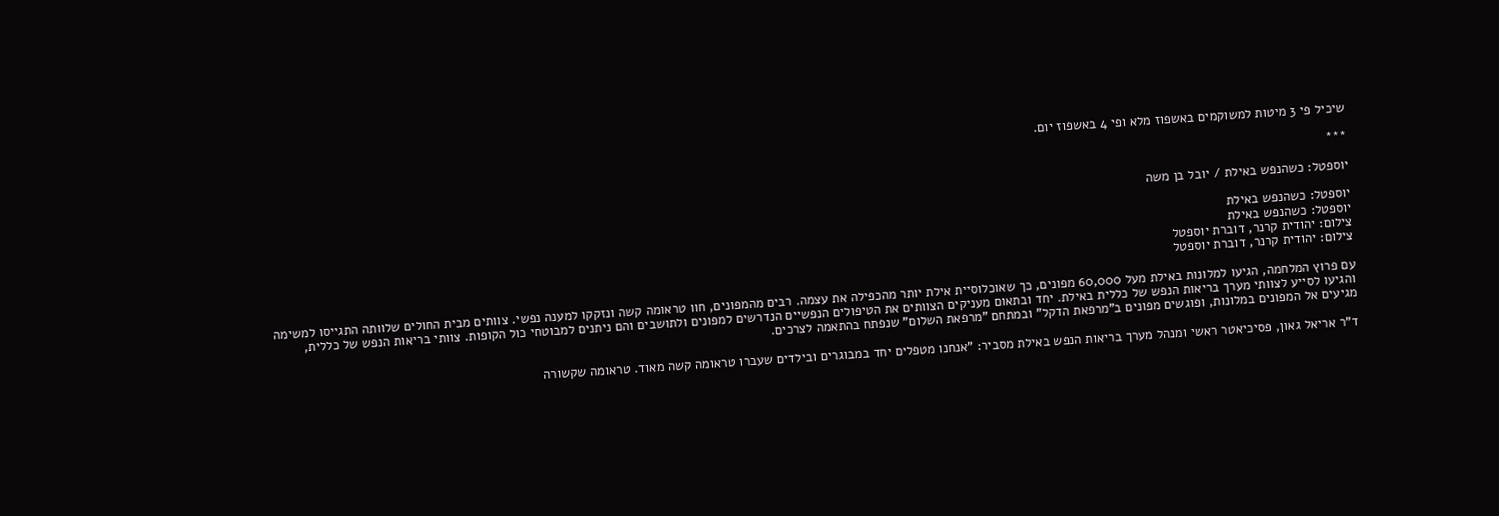שיכיל פי 3 מיטות למשוקמים באשפוז מלא ופי 4 באשפוז יום.

***

יוספטל: כשהנפש באילת / יובל בן משה

יוספטל: כשהנפש באילת
יוספטל: כשהנפש באילת
צילום: יהודית קרנר, דוברת יוספטל
צילום: יהודית קרנר, דוברת יוספטל

עם פרוץ המלחמה, הגיעו למלונות באילת מעל 60,000 מפונים, כך שאוכלוסיית אילת יותר מהכפילה את עצמה. רבים מהמפונים, חוו טראומה קשה ונזקקו למענה נפשי. צוותים מבית החולים שלוותה התגייסו למשימה והגיעו לסייע לצוותי מערך בריאות הנפש של כללית באילת. יחד ובתאום מעניקים הצוותים את הטיפולים הנפשיים הנדרשים למפונים ולתושבים והם ניתנים למבוטחי כול הקופות. צוותי בריאות הנפש של כללית, מגיעים אל המפונים במלונות, ופוגשים מפונים ב"מרפאת הדקל" ובמתחם "מרפאת השלום" שנפתח בהתאמה לצרכים.

ד"ר אריאל גאון, פסיכיאטר ראשי ומנהל מערך בריאות הנפש באילת מסביר: "אנחנו מטפלים יחד במבוגרים ובילדים שעברו טראומה קשה מאוד. טראומה שקשורה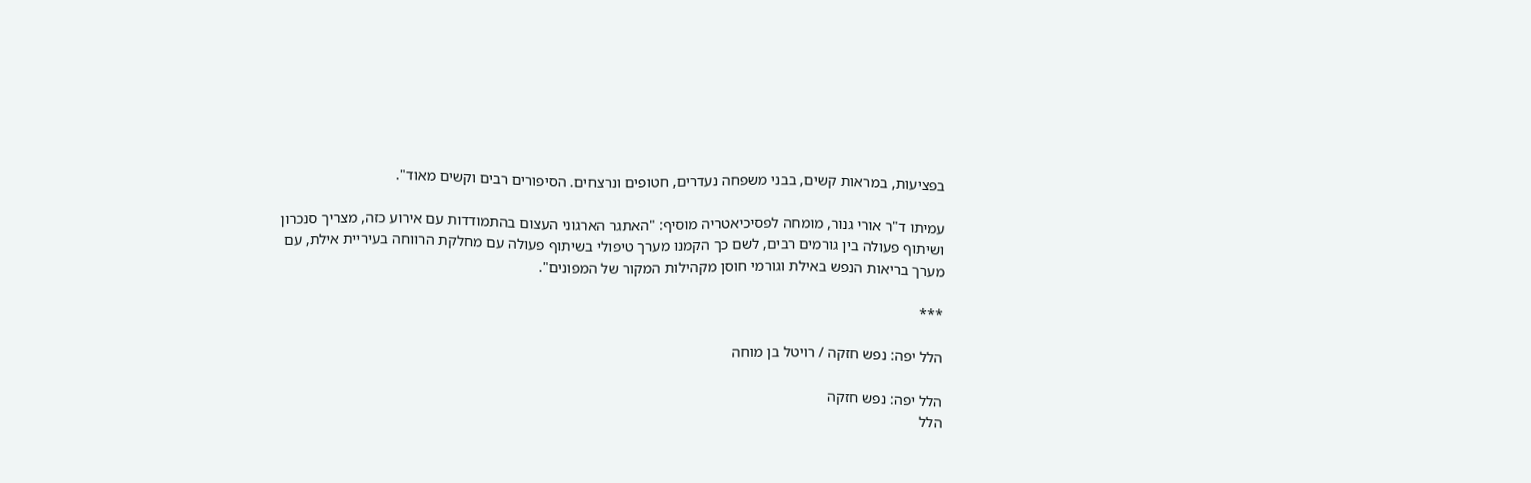בפציעות, במראות קשים, בבני משפחה נעדרים, חטופים ונרצחים. הסיפורים רבים וקשים מאוד".

עמיתו ד"ר אורי גנור, מומחה לפסיכיאטריה מוסיף: "האתגר הארגוני העצום בהתמודדות עם אירוע כזה, מצריך סנכרון ושיתוף פעולה בין גורמים רבים, לשם כך הקמנו מערך טיפולי בשיתוף פעולה עם מחלקת הרווחה בעיריית אילת, עם מערך בריאות הנפש באילת וגורמי חוסן מקהילות המקור של המפונים".

***

הלל יפה: נפש חזקה / רויטל בן מוחה

הלל יפה: נפש חזקה
הלל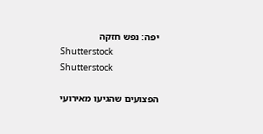יפה: נפש חזקה
Shutterstock
Shutterstock

הפצועים שהגיעו מאירועי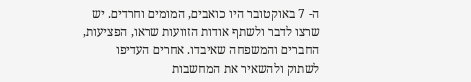ה- 7 באוקטובר היו כואבים, המומים וחרדים. יש שרצו לדבר ולשתף אודות הזוועות שראו, הפציעות, החברים והמשפחה שאיבדו. אחרים העדיפו לשתוק ולהשאיר את המחשבות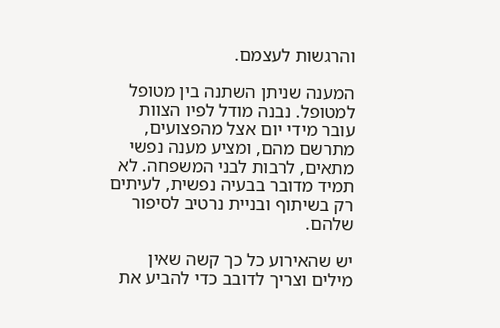והרגשות לעצמם.

המענה שניתן השתנה בין מטופל למטופל. נבנה מודל לפיו הצוות עובר מידי יום אצל מהפצועים, מתרשם מהם, ומציע מענה נפשי מתאים, לרבות לבני המשפחה. לא תמיד מדובר בבעיה נפשית, לעיתים רק בשיתוף ובניית נרטיב לסיפור שלהם.

יש שהאירוע כל כך קשה שאין מילים וצריך לדובב כדי להביע את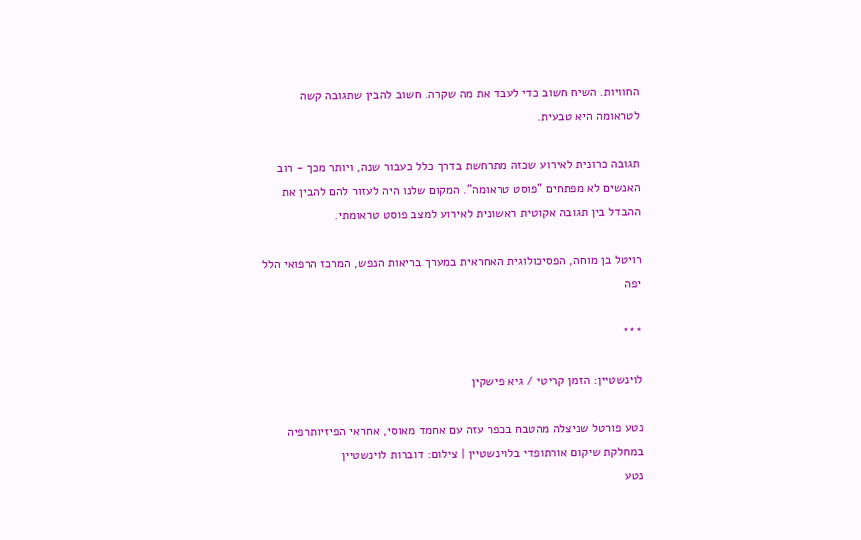החוויות. השיח חשוב כדי לעבד את מה שקרה. חשוב להבין שתגובה קשה לטראומה היא טבעית.

תגובה כרונית לאירוע שכזה מתרחשת בדרך כלל כעבור שנה, ויותר מכך - רוב האנשים לא מפתחים "פוסט טראומה". המקום שלנו היה לעזור להם להבין את ההבדל בין תגובה אקוטית ראשונית לאירוע למצב פוסט טראומתי.

רויטל בן מוחה, הפסיכולוגית האחראית במערך בריאות הנפש, המרכז הרפואי הלל יפה

***

לוינשטיין: הזמן קריטי / גיא פישקין

נטע פורטל שניצלה מהטבח בכפר עזה עם אחמד מאוסי, אחראי הפיזיותרפיה במחלקת שיקום אורתופדי בלוינשטיין | צילום: דוברות לוינשטיין
נטע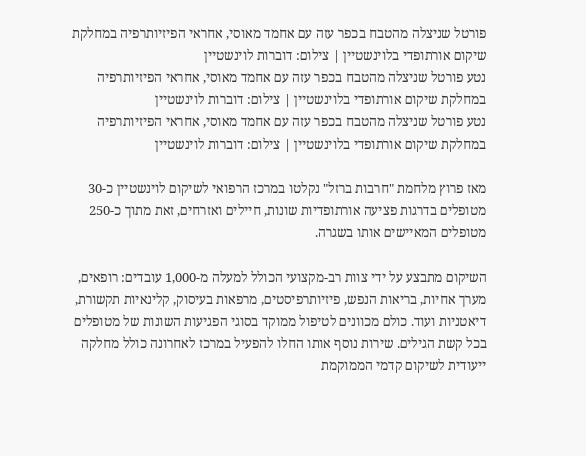פורטל שניצלה מהטבח בכפר עזה עם אחמד מאוסי, אחראי הפיזיותרפיה במחלקת שיקום אורתופדי בלוינשטיין | צילום: דוברות לוינשטיין
נטע פורטל שניצלה מהטבח בכפר עזה עם אחמד מאוסי, אחראי הפיזיותרפיה במחלקת שיקום אורתופדי בלוינשטיין | צילום: דוברות לוינשטיין
נטע פורטל שניצלה מהטבח בכפר עזה עם אחמד מאוסי, אחראי הפיזיותרפיה במחלקת שיקום אורתופדי בלוינשטיין | צילום: דוברות לוינשטיין

מאז פרוץ מלחמת "חרבות ברזל" נקלטו במרכז הרפואי לשיקום לוינשטיין כ-30 מטופלים בדרגות פציעה אורתופדיות שונות, חיילים ואזרחים, זאת מתוך כ-250 מטופלים המאיישים אותו בשגרה.

השיקום מתבצע על ידי צוות רב-מקצועי הכולל למעלה מ-1,000 עובדים: רופאים, מערך אחיות, בריאות הנפש, פיזיותרפיסטים, מרפאות בעיסוק, קלינאיות תקשורת, דיאטניות ועוד. כולם מכוונים לטיפול ממוקד בסוגי הפגיעות השונות של מטופלים בכל קשת הגילים. שירות נוסף אותו החלו להפעיל במרכז לאחרונה כולל מחלקה ייעודית לשיקום קדמי הממוקמת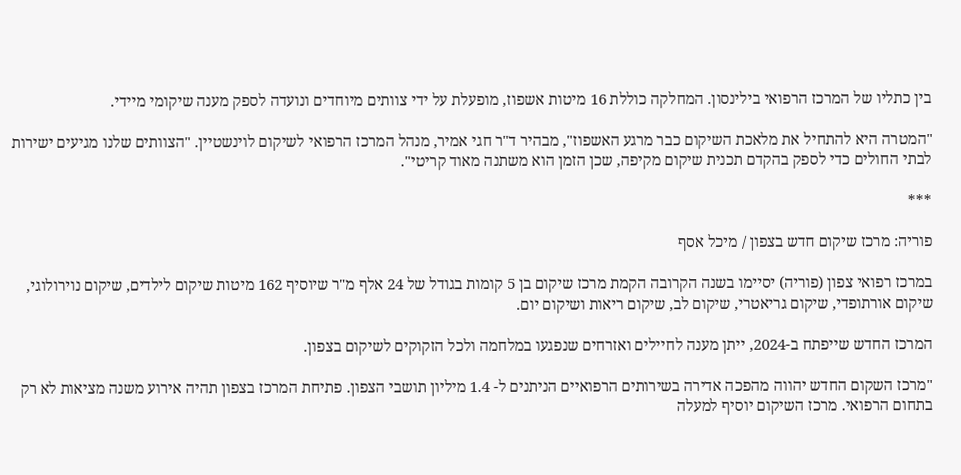בין כתליו של המרכז הרפואי בילינסון. המחלקה כוללת 16 מיטות אשפוז, מופעלת על ידי צוותים מיוחדים ונועדה לספק מענה שיקומי מיידי.

"המטרה היא להתחיל את מלאכת השיקום כבר מרגע האשפוז", מבהיר ד"ר חגי אמיר, מנהל המרכז הרפואי לשיקום לוינשטיין. "הצוותים שלנו מגיעים ישירות לבתי החולים כדי לספק בהקדם תכנית שיקום מקיפה, שכן הזמן הוא משתנה מאוד קריטי".

***

פוריה: מרכז שיקום חדש בצפון / מיכל אסף

במרכז רפואי צפון (פוריה) יסיימו בשנה הקרובה הקמת מרכז שיקום בן 5 קומות בגודל של 24 אלף מ"ר שיוסיף 162 מיטות שיקום לילדים, שיקום נוירולוגי, שיקום אורתופדי, שיקום גריאטרי, שיקום לב, שיקום ריאות ושיקום יום.

המרכז החדש שייפתח ב-2024, ייתן מענה לחיילים ואזרחים שנפגעו במלחמה ולכל הזקוקים לשיקום בצפון.

"מרכז השקום החדש יהווה מהפכה אדירה בשירותים הרפואיים הניתנים ל- 1.4 מיליון תושבי הצפון. פתיחת המרכז בצפון תהיה אירוע משנה מציאות לא רק בתחום הרפואי. מרכז השיקום יוסיף למעלה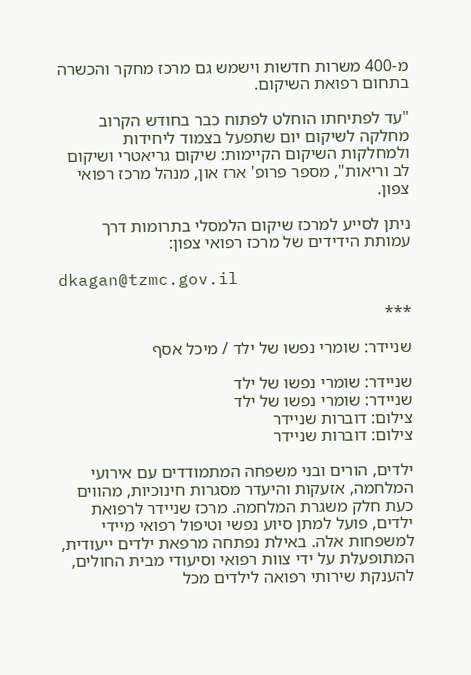מ-400 משרות חדשות וישמש גם מרכז מחקר והכשרה בתחום רפואת השיקום.

"עד לפתיחתו הוחלט לפתוח כבר בחודש הקרוב מחלקה לשיקום יום שתפעל בצמוד ליחידות ולמחלקות השיקום הקיימות: שיקום גריאטרי ושיקום לב וריאות", מספר פרופ' ארז און, מנהל מרכז רפואי צפון.

ניתן לסייע למרכז שיקום הלמסלי בתרומות דרך עמותת הידידים של מרכז רפואי צפון:

dkagan@tzmc.gov.il

***

שניידר: שומרי נפשו של ילד / מיכל אסף

שניידר: שומרי נפשו של ילד
שניידר: שומרי נפשו של ילד
צילום: דוברות שניידר
צילום: דוברות שניידר

ילדים, הורים ובני משפחה המתמודדים עם אירועי המלחמה, אזעקות והיעדר מסגרות חינוכיות, מהווים כעת חלק משגרת המלחמה. מרכז שניידר לרפואת ילדים, פועל למתן סיוע נפשי וטיפול רפואי מיידי למשפחות אלה. באילת נפתחה מרפאת ילדים ייעודית, המתופעלת על ידי צוות רפואי וסיעודי מבית החולים, להענקת שירותי רפואה לילדים מכל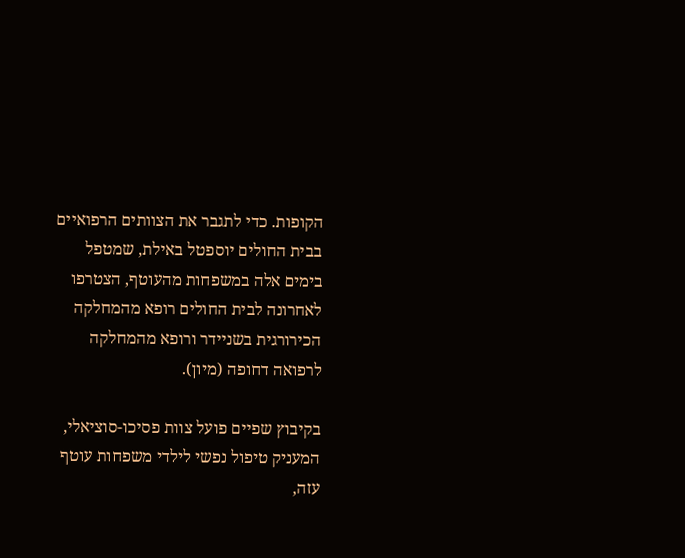הקופות. כדי לתגבר את הצוותים הרפואיים בבית החולים יוספטל באילת, שמטפל בימים אלה במשפחות מהעוטף, הצטרפו לאחרונה לבית החולים רופא מהמחלקה הכירורגית בשניידר ורופא מהמחלקה לרפואה דחופה (מיון).

בקיבוץ שפיים פועל צוות פסיכו-סוציאלי, המעניק טיפול נפשי לילדי משפחות עוטף עזה,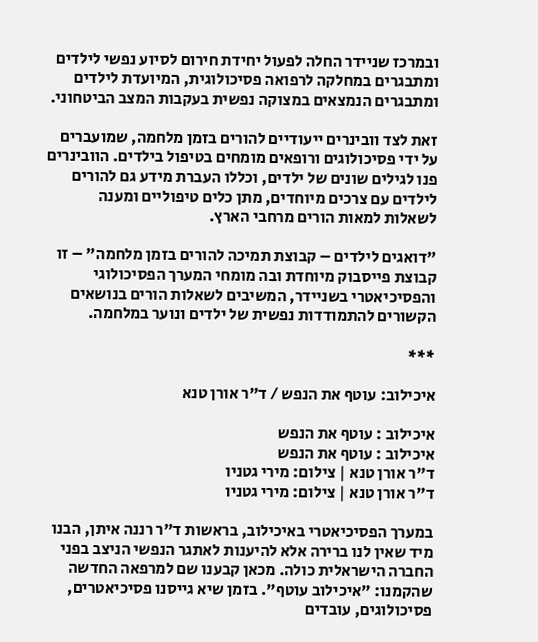ובמרכז שניידר החלה לפעול יחידת חירום לסיוע נפשי לילדים ומתבגרים במחלקה לרפואה פסיכולוגית, המיועדת לילדים ומתבגרים הנמצאים במצוקה נפשית בעקבות המצב הביטחוני.

זאת לצד וובינרים ייעודיים להורים בזמן מלחמה, שמועברים על ידי פסיכולוגים ורופאים מומחים בטיפול בילדים. הוובינרים פנו לגילים שונים של ילדים, וכללו העברת מידע גם להורים לילדים עם צרכים מיוחדים, מתן כלים טיפוליים ומענה לשאלות למאות הורים מרחבי הארץ.

"דואגים לילדים – קבוצת תמיכה להורים בזמן מלחמה" – זו קבוצת פייסבוק מיוחדת ובה מומחי המערך הפסיכולוגי והפסיכיאטרי בשניידר, המשיבים לשאלות הורים בנושאים הקשורים להתמודדות נפשית של ילדים ונוער במלחמה.

***

איכילוב: עוטף את הנפש / ד"ר אורן טנא

איכילוב : עוטף את הנפש
איכילוב : עוטף את הנפש
ד"ר אורן טנא | צילום: מירי גטניו
ד"ר אורן טנא | צילום: מירי גטניו

במערך הפסיכיאטרי באיכילוב, בראשות ד"ר רננה איתן, הבנו מיד שאין לנו ברירה אלא להיענות לאתגר הנפשי הניצב בפני החברה הישראלית כולה. מכאן קבענו שם למרפאה החדשה שהקמנו: "איכילוב עוטף". בזמן שיא גייסנו פסיכיאטרים, פסיכולוגים, עובדים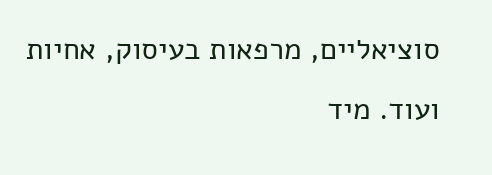סוציאליים, מרפאות בעיסוק, אחיות ועוד. מיד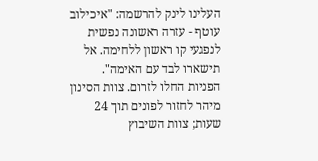העלינו לינק להרשמה: "איכילוב עוטף - עזרה ראשונה נפשית לנפגעי קו ראשון ללחימה. אל תישארו לבד עם האימה". הפניות החלו לזרום. צוות הסינון מיהר לחזור לפונים תוך 24 שעות; צוות השיבוץ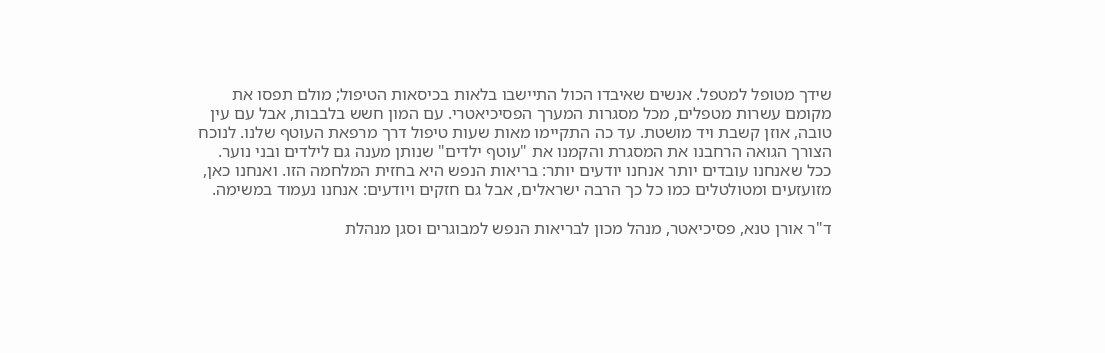שידך מטופל למטפל. אנשים שאיבדו הכול התיישבו בלאות בכיסאות הטיפול; מולם תפסו את מקומם עשרות מטפלים, מכל מסגרות המערך הפסיכיאטרי. עם המון חשש בלבבות, אבל עם עין טובה, אוזן קשבת ויד מושטת. עד כה התקיימו מאות שעות טיפול דרך מרפאת העוטף שלנו. לנוכח הצורך הגואה הרחבנו את המסגרת והקמנו את "עוטף ילדים" שנותן מענה גם לילדים ובני נוער. ככל שאנחנו עובדים יותר אנחנו יודעים יותר: בריאות הנפש היא בחזית המלחמה הזו. ואנחנו כאן, מזועזעים ומטולטלים כמו כל כך הרבה ישראלים, אבל גם חזקים ויודעים: אנחנו נעמוד במשימה.

ד"ר אורן טנא, פסיכיאטר, מנהל מכון לבריאות הנפש למבוגרים וסגן מנהלת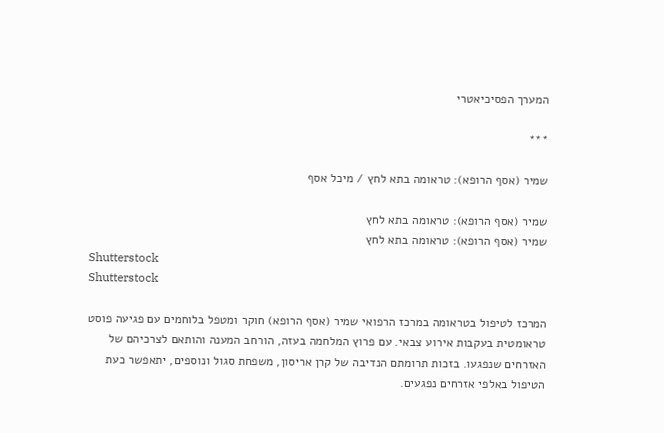המערך הפסיכיאטרי

***

שמיר (אסף הרופא): טראומה בתא לחץ / מיכל אסף

שמיר (אסף הרופא): טראומה בתא לחץ
שמיר (אסף הרופא): טראומה בתא לחץ
Shutterstock
Shutterstock

המרכז לטיפול בטראומה במרכז הרפואי שמיר (אסף הרופא) חוקר ומטפל בלוחמים עם פגיעה פוסט טראומטית בעקבות אירוע צבאי. עם פרוץ המלחמה בעזה, הורחב המענה והותאם לצרכיהם של האזרחים שנפגעו. בזכות תרומתם הנדיבה של קרן אריסון, משפחת סגול ונוספים, יתאפשר כעת הטיפול באלפי אזרחים נפגעים.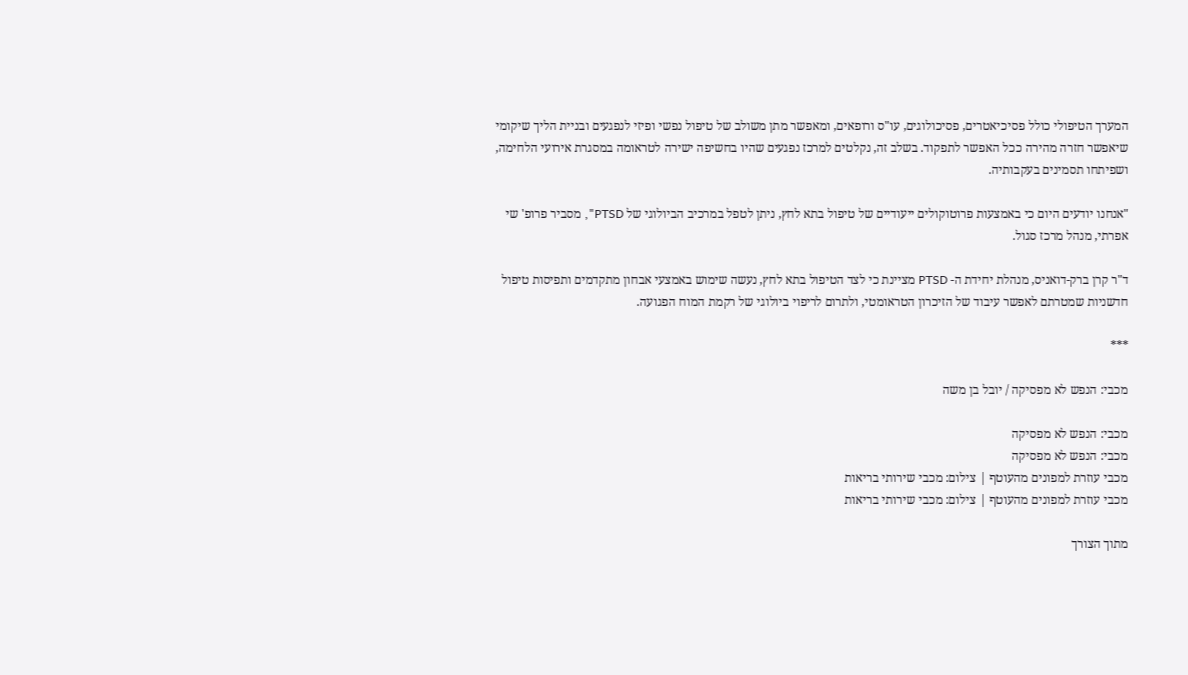המערך הטיפולי כולל פסיכיאטרים, פסיכולוגים, עו"ס ורופאים, ומאפשר מתן משולב של טיפול נפשי ופיזי לנפגעים ובניית הליך שיקומי שיאפשר חזרה מהירה ככל האפשר לתפקוד. בשלב זה, נקלטים למרכז נפגעים שהיו בחשיפה ישירה לטראומה במסגרת אירועי הלחימה, ושפיתחו תסמינים בעקבותיה.

"אנחנו יודעים היום כי באמצעות פרוטוקולים ייעודיים של טיפול בתא לחץ, ניתן לטפל במרכיב הביולוגי של PTSD", מסביר פרופ' שי אפרתי, מנהל מרכז סגול.

ד"ר קרן ברק-דואניס, מנהלת יחידת ה- PTSD מציינת כי לצד הטיפול בתא לחץ, נעשה שימוש באמצעי אבחון מתקדמים ותפיסות טיפול חדשניות שמטרתם לאפשר עיבוד של הזיכרון הטראומטי, ולתרום לריפוי ביולוגי של רקמת המוח הפגועה.

***

מכבי: הנפש לא מפסיקה / יובל בן משה

מכבי: הנפש לא מפסיקה
מכבי: הנפש לא מפסיקה
מכבי עוזרת למפונים מהעוטף | צילום: מכבי שירותי בריאות
מכבי עוזרת למפונים מהעוטף | צילום: מכבי שירותי בריאות

מתוך הצורך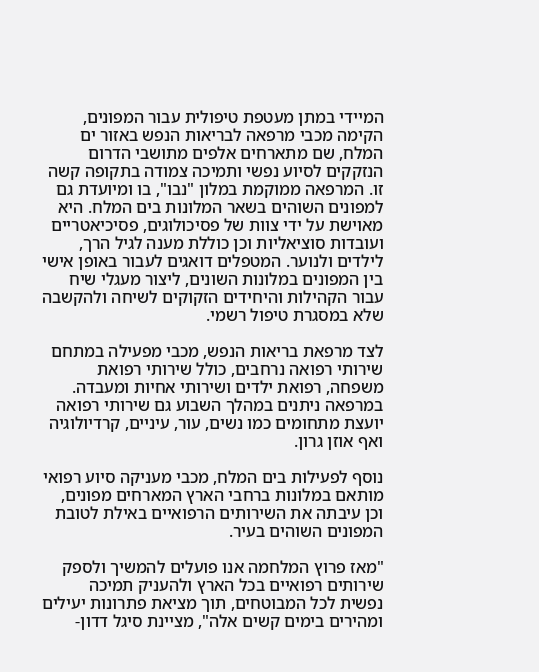המיידי במתן מעטפת טיפולית עבור המפונים, הקימה מכבי מרפאה לבריאות הנפש באזור ים המלח, שם מתארחים אלפים מתושבי הדרום הנזקקים לסיוע נפשי ותמיכה צמודה בתקופה קשה זו. המרפאה ממוקמת במלון "נבו", בו ומיועדת גם למפונים השוהים בשאר המלונות בים המלח. היא מאוישת על ידי צוות של פסיכולוגים, פסיכיאטריים ועובדות סוציאליות וכן כוללת מענה לגיל הרך, לילדים ולנוער. המטפלים דואגים לעבור באופן אישי בין המפונים במלונות השונים, ליצור מעגלי שיח עבור הקהילות והיחידים הזקוקים לשיחה ולהקשבה שלא במסגרת טיפול רשמי.

לצד מרפאת בריאות הנפש, מכבי מפעילה במתחם שירותי רפואה נרחבים, כולל שירותי רפואת משפחה, רפואת ילדים ושירותי אחיות ומעבדה. במרפאה ניתנים במהלך השבוע גם שירותי רפואה יועצת מתחומים כמו נשים, עור, עיניים, קרדיולוגיה ואף אוזן גרון.

נוסף לפעילות בים המלח, מכבי מעניקה סיוע רפואי מותאם במלונות ברחבי הארץ המארחים מפונים, וכן עיבתה את השירותים הרפואיים באילת לטובת המפונים השוהים בעיר.

"מאז פרוץ המלחמה אנו פועלים להמשיך ולספק שירותים רפואיים בכל הארץ ולהעניק תמיכה נפשית לכל המבוטחים, תוך מציאת פתרונות יעילים ומהירים בימים קשים אלה", מציינת סיגל דדון-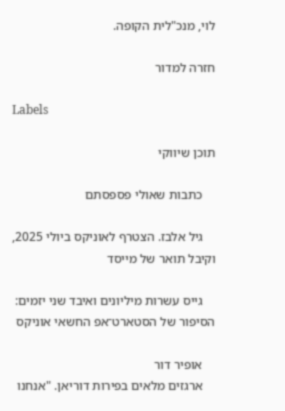לוי, מנכ"לית הקופה.

חזרה למדור

Labels

תוכן שיווקי

    כתבות שאולי פספסתם

    גיל אלבז. הצטרף לאוניקס ביולי 2025, וקיבל תואר של מייסד

    גייס עשרות מיליונים ואיבד שני יזמים: הסיפור של הסטארט־אפ החשאי אוניקס

    אופיר דור
    ארגזים מלאים בפירות דוריאן. "אנחנו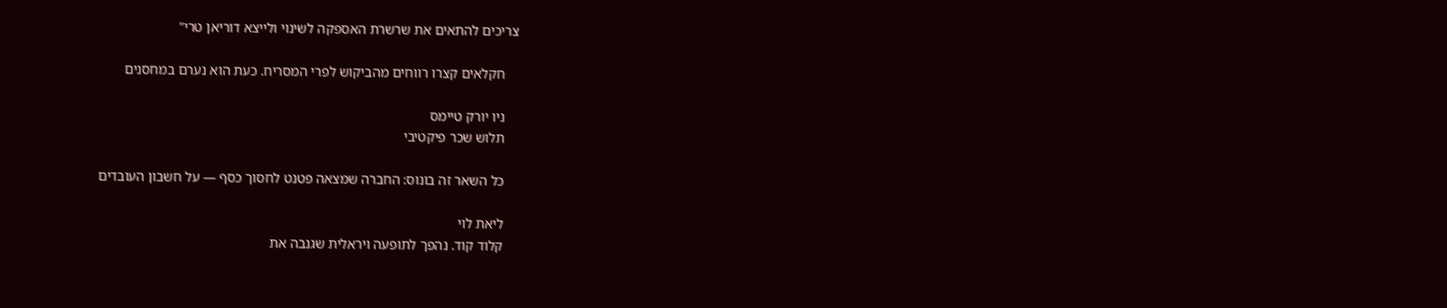צריכים להתאים את שרשרת האספקה לשינוי ולייצא דוריאן טרי"

    חקלאים קצרו רווחים מהביקוש לפרי המסריח. כעת הוא נערם במחסנים

    ניו יורק טיימס
    תלוש שכר פיקטיבי

    כל השאר זה בונוס: החברה שמצאה פטנט לחסוך כסף — על חשבון העובדים

    ליאת לוי
    קלוד קוד. נהפך לתופעה ויראלית שגנבה את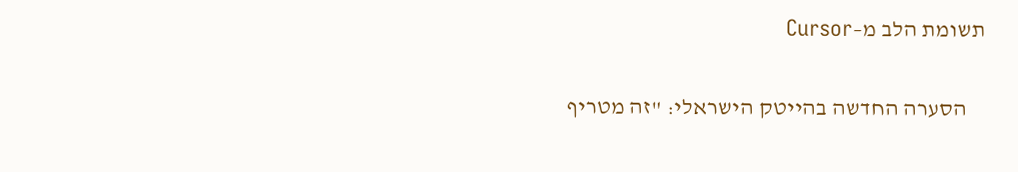תשומת הלב מ–Cursor

    הסערה החדשה בהייטק הישראלי: "זה מטריף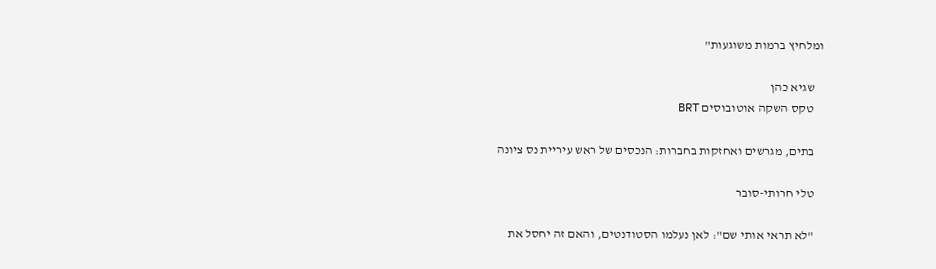ומלחיץ ברמות משוגעות"

    שגיא כהן
    טקס השקה אוטובוסים BRT

    בתים, מגרשים ואחזקות בחברות: הנכסים של ראש עיריית נס ציונה

    טלי חרותי-סובר

    "לא תראי אותי שם": לאן נעלמו הסטודנטים, והאם זה יחסל את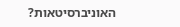האוניברסיטאות?